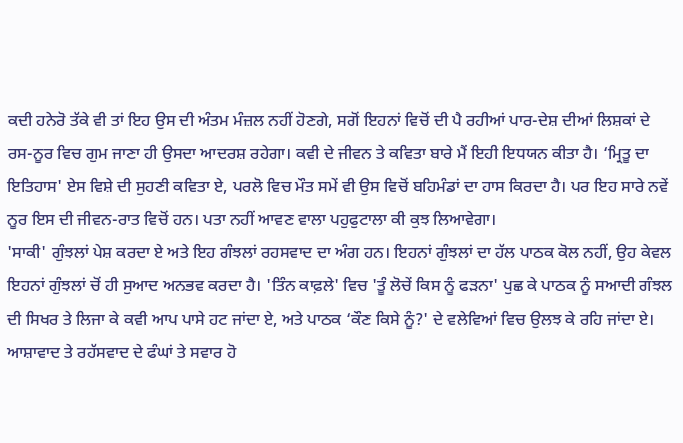ਕਦੀ ਹਨੇਰੋ ਤੱਕੇ ਵੀ ਤਾਂ ਇਹ ਉਸ ਦੀ ਅੰਤਮ ਮੰਜ਼ਲ ਨਹੀਂ ਹੋਣਗੇ, ਸਗੋਂ ਇਹਨਾਂ ਵਿਚੋਂ ਦੀ ਪੈ ਰਹੀਆਂ ਪਾਰ-ਦੇਸ਼ ਦੀਆਂ ਲਿਸ਼ਕਾਂ ਦੇ ਰਸ-ਨੂਰ ਵਿਚ ਗੁਮ ਜਾਣਾ ਹੀ ਉਸਦਾ ਆਦਰਸ਼ ਰਹੇਗਾ। ਕਵੀ ਦੇ ਜੀਵਨ ਤੇ ਕਵਿਤਾ ਬਾਰੇ ਮੈਂ ਇਹੀ ਇਧਯਨ ਕੀਤਾ ਹੈ। ‘ਮ੍ਰਿਤੂ ਦਾ ਇਤਿਹਾਸ' ਏਸ ਵਿਸ਼ੇ ਦੀ ਸੁਹਣੀ ਕਵਿਤਾ ਏ, ਪਰਲੋ ਵਿਚ ਮੌਤ ਸਮੇਂ ਵੀ ਉਸ ਵਿਚੋਂ ਬਹਿਮੰਡਾਂ ਦਾ ਹਾਸ ਕਿਰਦਾ ਹੈ। ਪਰ ਇਹ ਸਾਰੇ ਨਵੇਂ ਨੂਰ ਇਸ ਦੀ ਜੀਵਨ-ਰਾਤ ਵਿਚੋਂ ਹਨ। ਪਤਾ ਨਹੀਂ ਆਵਣ ਵਾਲਾ ਪਹੁਫੁਟਾਲਾ ਕੀ ਕੁਝ ਲਿਆਵੇਗਾ।
'ਸਾਕੀ' ਗੁੰਝਲਾਂ ਪੇਸ਼ ਕਰਦਾ ਏ ਅਤੇ ਇਹ ਗੰਝਲਾਂ ਰਹਸਵਾਦ ਦਾ ਅੰਗ ਹਨ। ਇਹਨਾਂ ਗੁੰਝਲਾਂ ਦਾ ਹੱਲ ਪਾਠਕ ਕੋਲ ਨਹੀਂ, ਉਹ ਕੇਵਲ ਇਹਨਾਂ ਗੁੰਝਲਾਂ ਚੋਂ ਹੀ ਸੁਆਦ ਅਨਭਵ ਕਰਦਾ ਹੈ। 'ਤਿੰਨ ਕਾਫ਼ਲੇ' ਵਿਚ 'ਤੂੰ ਲੋਚੇਂ ਕਿਸ ਨੂੰ ਫੜਨਾ' ਪੁਛ ਕੇ ਪਾਠਕ ਨੂੰ ਸਆਦੀ ਗੰਝਲ ਦੀ ਸਿਖਰ ਤੇ ਲਿਜਾ ਕੇ ਕਵੀ ਆਪ ਪਾਸੇ ਹਟ ਜਾਂਦਾ ਏ, ਅਤੇ ਪਾਠਕ ‘ਕੌਣ ਕਿਸੇ ਨੂੰ?' ਦੇ ਵਲੇਵਿਆਂ ਵਿਚ ਉਲਝ ਕੇ ਰਹਿ ਜਾਂਦਾ ਏ।
ਆਸ਼ਾਵਾਦ ਤੇ ਰਹੱਸਵਾਦ ਦੇ ਫੰਘਾਂ ਤੇ ਸਵਾਰ ਹੋ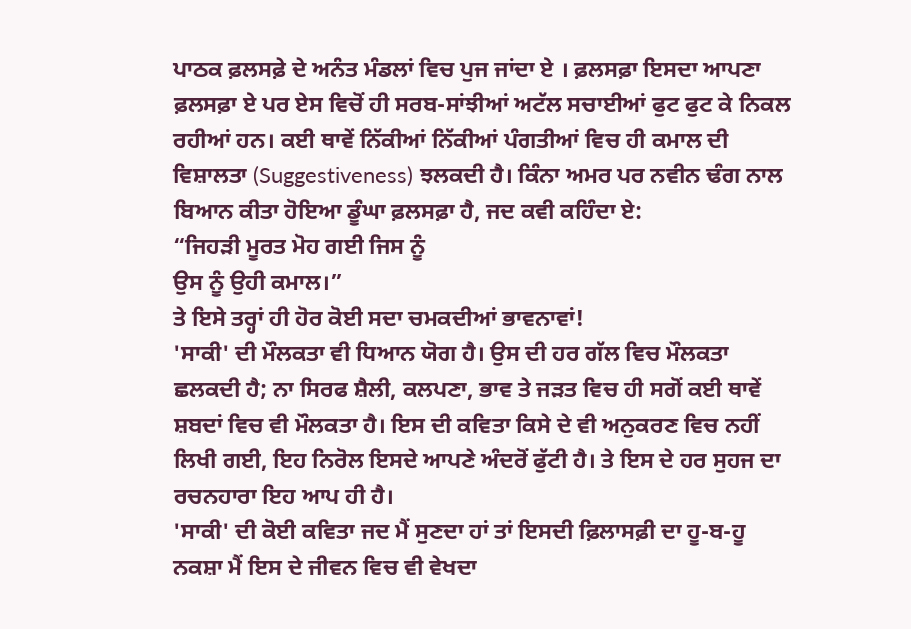ਪਾਠਕ ਫ਼ਲਸਫ਼ੇ ਦੇ ਅਨੰਤ ਮੰਡਲਾਂ ਵਿਚ ਪੁਜ ਜਾਂਦਾ ਏ । ਫ਼ਲਸਫ਼ਾ ਇਸਦਾ ਆਪਣਾ ਫ਼ਲਸਫ਼ਾ ਏ ਪਰ ਏਸ ਵਿਚੋਂ ਹੀ ਸਰਬ-ਸਾਂਝੀਆਂ ਅਟੱਲ ਸਚਾਈਆਂ ਫੁਟ ਫੁਟ ਕੇ ਨਿਕਲ ਰਹੀਆਂ ਹਨ। ਕਈ ਥਾਵੇਂ ਨਿੱਕੀਆਂ ਨਿੱਕੀਆਂ ਪੰਗਤੀਆਂ ਵਿਚ ਹੀ ਕਮਾਲ ਦੀ ਵਿਸ਼ਾਲਤਾ (Suggestiveness) ਝਲਕਦੀ ਹੈ। ਕਿੰਨਾ ਅਮਰ ਪਰ ਨਵੀਨ ਢੰਗ ਨਾਲ ਬਿਆਨ ਕੀਤਾ ਹੋਇਆ ਡੂੰਘਾ ਫ਼ਲਸਫ਼ਾ ਹੈ, ਜਦ ਕਵੀ ਕਹਿੰਦਾ ਏ:
“ਜਿਹੜੀ ਮੂਰਤ ਮੋਹ ਗਈ ਜਿਸ ਨੂੰ
ਉਸ ਨੂੰ ਉਹੀ ਕਮਾਲ।”
ਤੇ ਇਸੇ ਤਰ੍ਹਾਂ ਹੀ ਹੋਰ ਕੋਈ ਸਦਾ ਚਮਕਦੀਆਂ ਭਾਵਨਾਵਾਂ!
'ਸਾਕੀ' ਦੀ ਮੌਲਕਤਾ ਵੀ ਧਿਆਨ ਯੋਗ ਹੈ। ਉਸ ਦੀ ਹਰ ਗੱਲ ਵਿਚ ਮੌਲਕਤਾ ਛਲਕਦੀ ਹੈ; ਨਾ ਸਿਰਫ ਸ਼ੈਲੀ, ਕਲਪਣਾ, ਭਾਵ ਤੇ ਜੜਤ ਵਿਚ ਹੀ ਸਗੋਂ ਕਈ ਥਾਵੇਂ ਸ਼ਬਦਾਂ ਵਿਚ ਵੀ ਮੌਲਕਤਾ ਹੈ। ਇਸ ਦੀ ਕਵਿਤਾ ਕਿਸੇ ਦੇ ਵੀ ਅਨੁਕਰਣ ਵਿਚ ਨਹੀਂ ਲਿਖੀ ਗਈ, ਇਹ ਨਿਰੋਲ ਇਸਦੇ ਆਪਣੇ ਅੰਦਰੋਂ ਫੁੱਟੀ ਹੈ। ਤੇ ਇਸ ਦੇ ਹਰ ਸੁਹਜ ਦਾ ਰਚਨਹਾਰਾ ਇਹ ਆਪ ਹੀ ਹੈ।
'ਸਾਕੀ' ਦੀ ਕੋਈ ਕਵਿਤਾ ਜਦ ਮੈਂ ਸੁਣਦਾ ਹਾਂ ਤਾਂ ਇਸਦੀ ਫ਼ਿਲਾਸਫ਼ੀ ਦਾ ਹੂ-ਬ-ਹੂ ਨਕਸ਼ਾ ਮੈਂ ਇਸ ਦੇ ਜੀਵਨ ਵਿਚ ਵੀ ਵੇਖਦਾ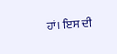ਹਾਂ। ਇਸ ਦੀ